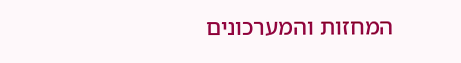המחזות והמערכונים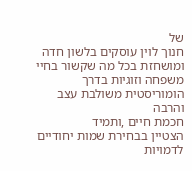של
חנוך לוין עוסקים בלשון חדה ומושחזת בכל מה שקשור בחיי משפחה וזוגיות בדרך הומוריסטית משולבת עצב והרבה
חכמת חיים ,ותמיד
הצטיין בבחירת שמות יחודיים לדמויות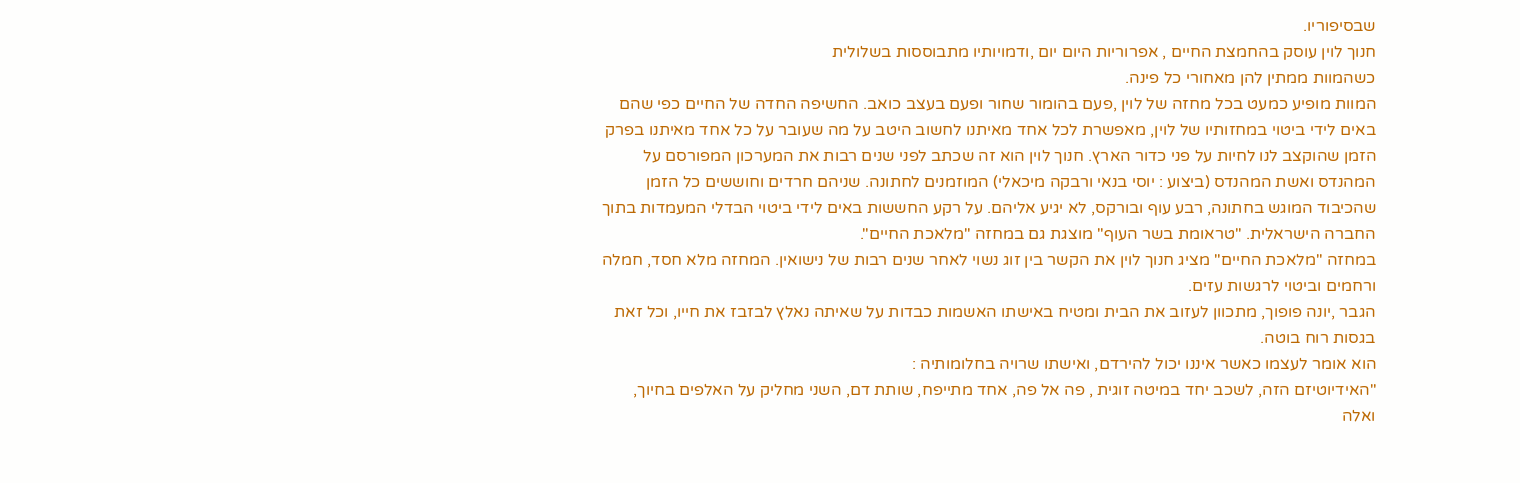שבסיפוריו.
חנוך לוין עוסק בהחמצת החיים , אפרוריות היום יום ,ודמויותיו מתבוססות בשלולית
כשהמוות ממתין להן מאחורי כל פינה.
המוות מופיע כמעט בכל מחזה של לוין ,פעם בהומור שחור ופעם בעצב כואב. החשיפה החדה של החיים כפי שהם באים לידי ביטוי במחזותיו של לוין, מאפשרת לכל אחד מאיתנו לחשוב היטב על מה שעובר על כל אחד מאיתנו בפרק הזמן שהוקצב לנו לחיות על פני כדור הארץ. חנוך לוין הוא זה שכתב לפני שנים רבות את המערכון המפורסם על
המהנדס ואשת המהנדס (ביצוע : יוסי בנאי ורבקה מיכאלי) המוזמנים לחתונה. שניהם חרדים וחוששים כל הזמן שהכיבוד המוגש בחתונה, רבע עוף ובורקס, לא יגיע אליהם. על רקע החששות באים לידי ביטוי הבדלי המעמדות בתוך החברה הישראלית. "טראומת בשר העוף" מוצגת גם במחזה "מלאכת החיים".
במחזה "מלאכת החיים" מציג חנוך לוין את הקשר בין זוג נשוי לאחר שנים רבות של נישואין. המחזה מלא חסד, חמלה ורחמים וביטוי לרגשות עזים.
הגבר ,יונה פופוך, מתכוון לעזוב את הבית ומטיח באישתו האשמות כבדות על שאיתה נאלץ לבזבז את חייו, וכל זאת בגסות רוח בוטה.
הוא אומר לעצמו כאשר איננו יכול להירדם, ואישתו שרויה בחלומותיה :
"האידיוטיזם הזה, לשכב יחד במיטה זוגית , פה אל פה, אחד מתייפח, שותת דם, השני מחליק על האלפים בחיוך, ואלה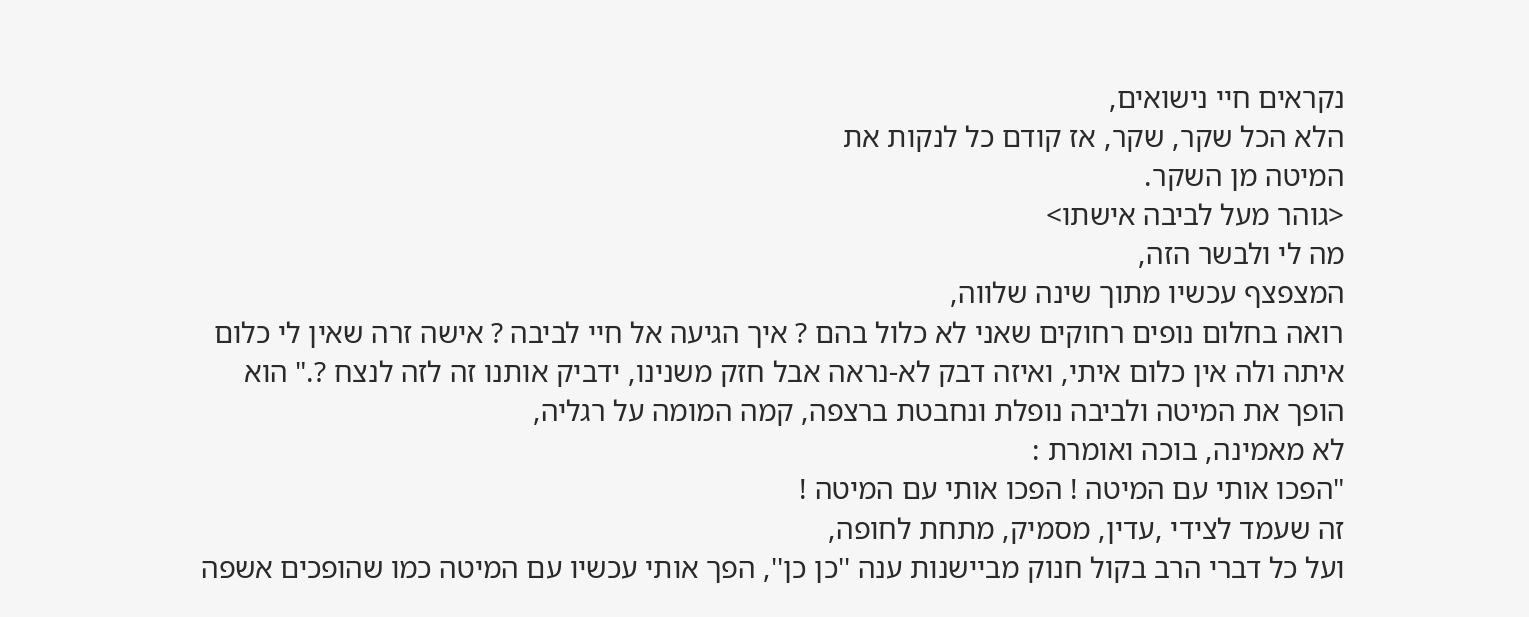נקראים חיי נישואים,
הלא הכל שקר, שקר, אז קודם כל לנקות את
המיטה מן השקר.
<גוהר מעל לביבה אישתו>
מה לי ולבשר הזה,
המצפצף עכשיו מתוך שינה שלווה,
רואה בחלום נופים רחוקים שאני לא כלול בהם ? איך הגיעה אל חיי לביבה ? אישה זרה שאין לי כלום איתה ולה אין כלום איתי, ואיזה דבק לא-נראה אבל חזק משנינו, ידביק אותנו זה לזה לנצח ?." הוא הופך את המיטה ולביבה נופלת ונחבטת ברצפה, קמה המומה על רגליה,
לא מאמינה, בוכה ואומרת :
"הפכו אותי עם המיטה ! הפכו אותי עם המיטה !
זה שעמד לצידי ,עדין, מסמיק, מתחת לחופה,
ועל כל דברי הרב בקול חנוק מביישנות ענה ''כן כן'', הפך אותי עכשיו עם המיטה כמו שהופכים אשפה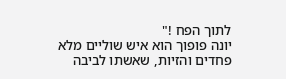לתוך הפח !"
יונה פופוך הוא איש שוליים מלא פחדים והזיות, שאשתו לביבה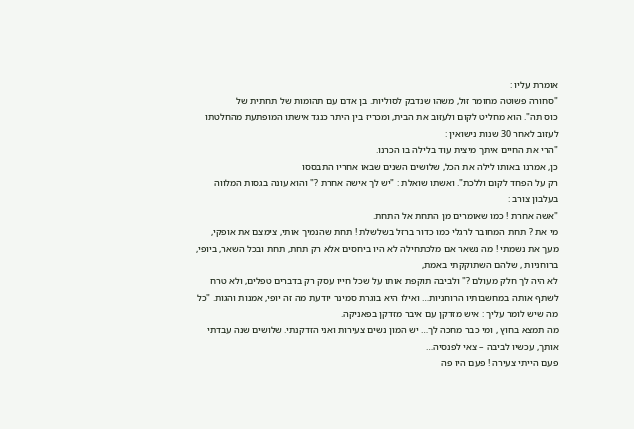אומרת עליו :
"סחורה פשוטה מחומר זול, משהו שנדבק לסוליות. בן אדם עם תהומות של תחתית של
כוס תה". הוא מחליט לקום ולעזוב את הבית, ומכריז בין היתר כנגד אישתו המופתעת מהחלטתו לעזוב לאחר 30 שנות נישואין :
"הרי את החיים איתך מיצית עוד בלילה בו הכרנו.
כן, אמרנו באותו לילה את הכל, שלושים השנים שבאו אחריו התבססו
רק על הפחד לקום וללכת". ואשתו שואלת : "יש לך אישה אחרת ?" והוא עונה בגסות המלווה בעלבון צורב :
"אשה אחרת ! כמו שאומרים מן התחת אל התחת.
מי את ? תחת המחובר לרגלי כמו כדור ברזל בשלשלת ! תחת שהנמיך אותי, צימצם את אופקי, מעך את נשמתי ! מה נשאר אם מלכתחילה לא היו ביחסים אלא רק תחת, תחת ובכל השאר, ביופי, ברוחניות , שלהם השתוקקתי באמת,
לא היה לך חלק מעולם ?" ולביבה תוקפת אותו על שכל חייו עסק רק בדברים טפלים, ולא טרח לשתף אותה במחשבותיו הרוחניות… ואילו היא בוגרת סמינר יודעת מה זה יופי, אמנות והגות. "כל מה שיש לומר עליך : איש מזדקן עם איבר מזדקן בפאניקה.
מה תמצא בחוץ , ומי כבר מחכה לך… יש המון נשים צעירות ואני הזדקנתי. שלושים שנה עבדתי אותך, עכשיו לביבה – צאי לפנסיה…
פעם הייתי צעירה ! פעם היו פה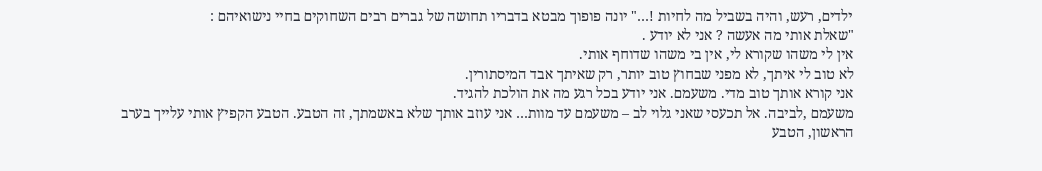ילדים, רעש, והיה בשביל מה לחיות !…" יונה פופוך מבטא בדבריו תחושה של גברים רבים השחוקים בחיי נישואיהם :
"שאלת אותי מה אעשה ? אני לא יודע .
אין לי משהו שקורא לי, אין בי משהו שדוחף אותי.
לא טוב לי איתך, לא מפני שבחוץ טוב יותר, רק שאיתך אבד המיסתורין.
אני קורא אותך טוב מדי. משעמם. אני יודע בכל רגע מה את הולכת להגיד.
משעמם ,לביבה. אל תכעסי שאני גלוי לב – משעמם עד מוות… אני עוזב אותך שלא באשמתך, זה הטבע. הטבע הקפיץ אותי עלייך בערב הראשון, הטבע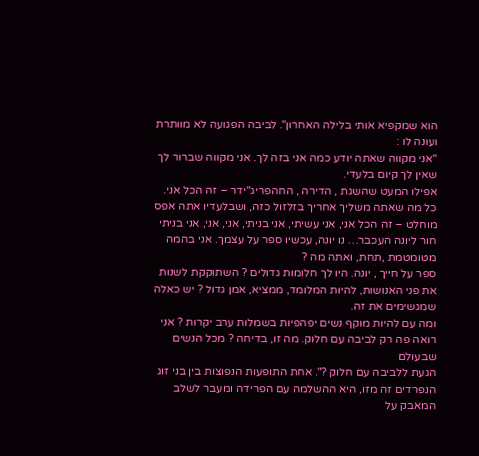הוא שמקפיא אותי בלילה האחרון". לביבה הפגועה לא מוותרת ועונה לו :
"אני מקווה שאתה יודע כמה אני בזה לך. אני מקווה שברור לך שאין לך קיום בלעדי.
אפילו המעט שהשגת , הדירה , החהפריג''ידר – זה הכל אני.
כל מה שאתה משליך אחריך בזלזול כזה, ושבלעדיו אתה אפס מוחלט – זה הכל אני, אני עשיתי, אני בניתי, אני, אני, אני בניתי חור ליונה העכבר… נו יונה, עכשיו ספר על עצמך. אני בהמה מטומטמת ,תחת, ואתה מה ?
ספר על חייך , יונה. היו לך חלומות גדולים ? השתוקקת לשנות את פני האנושות, להיות המלומד, ממציא, אמן גדול ? יש כאלה שמגשימים את זה.
ומה עם להיות מוקף נשים יפהפיות בשמלות ערב יקרות ? אני רואה פה רק לביבה עם חלוק. מה זו, בדיחה ? מכל הנשים שבעולם
הגעת ללביבה עם חלוק ?". אחת התופעות הנפוצות בין בני זוג הנפרדים זה מזו, היא ההשלמה עם הפרידה ומעבר לשלב המאבק על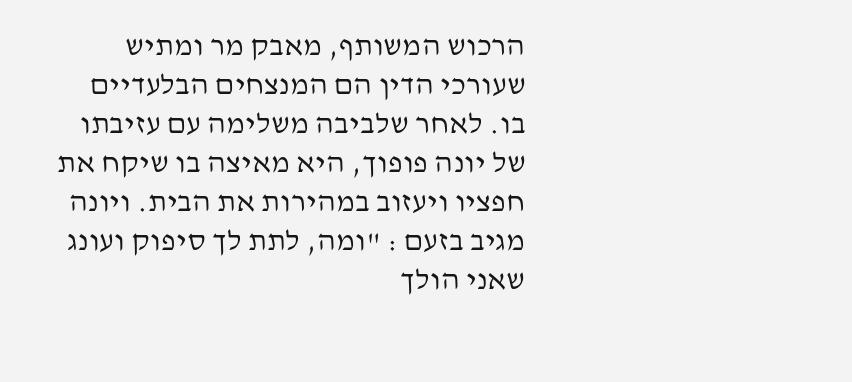הרכוש המשותף, מאבק מר ומתיש שעורכי הדין הם המנצחים הבלעדיים בו. לאחר שלביבה משלימה עם עזיבתו של יונה פופוך, היא מאיצה בו שיקח את חפציו ויעזוב במהירות את הבית. ויונה מגיב בזעם : "ומה, לתת לך סיפוק ועונג שאני הולך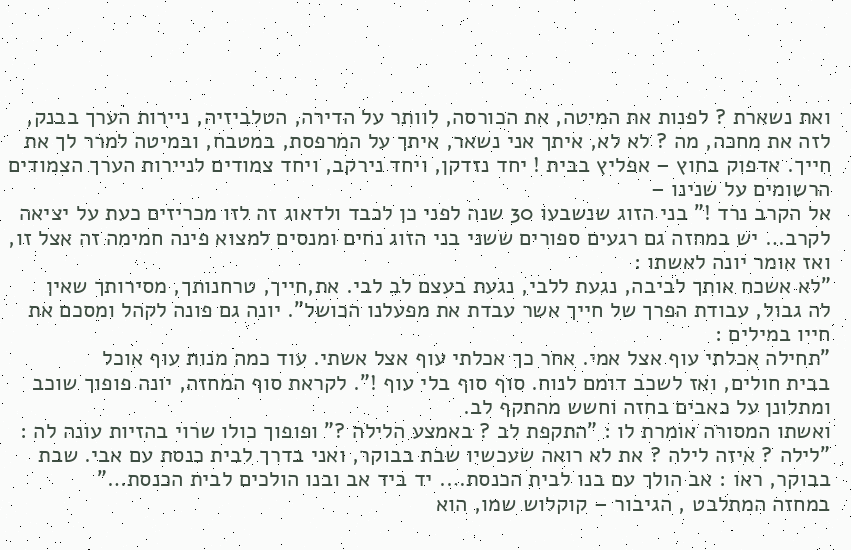ואת נשארת ? לפנות את המיטה, את הכורסה, לוותר על הדירה, הטלביזיה, ניירות הערך בבנק, לזה את מחכה, מה ? לא לא, איתך אני נשאר, איתך על המרפסת, במטבח, ובמיטה למרר לך את חייך. אדפוק בחוץ – אפליץ בבית ! יחד נזדקן, ויחד נירקב, ויחד צמודים לניירות הערך הצמודים הרשומים על שנינו –
אל הקרב נרד !" בני הזוג שנשבעו 30 שנה לפני כן לכבד ולדאוג זה לזו מכריזים כעת על יציאה לקרב… יש במחזה גם רגעים ספורים ששני בני הזוג נחים ומנסים למצוא פינה חמימה זה אצל זו, ואז אומר יונה לאשתו :
"לא אשכח אותך לביבה, נגעת ללבי, נגעת בעצם לב לבי. את,חייך, טרחנותך, מסירותך שאין
לה גבול, עבודת הפרך של חייך אשר עבדת את מפעלנו הכושל". יונה גם פונה לקהל ומסכם את חייו במילים :
"תחילה אכלתי עוף אצל אמי. אחר כך אכלתי עוף אצל אשתי. עוד כמה מנות עוף אוכל
בבית חולים, ואז לשכב דומם לנוח. סוף סוף בלי עוף !". לקראת סוף המחזה, יונה פופוך שוכב ומתלונן על כאבים בחזה וחשש מהתקף לב.
ואשתו המסורה אומרת לו : "התקפת לב ? באמצע הלילה ?" ופופוך כולו שרוי בהזיות עונה לה :
"לילה ? איזה לילה ? את לא רואה שעכשיו שבת בבוקר, ואני בדרך לבית כנסת עם אבי. שבת בבוקר, ראו : אב הולך עם בנו לבית הכנסת…. יד ביד אב ובנו הולכים לבית הכנסת…"
במחזה המתלבט , הגיבור – קוקלוש שמו, הוא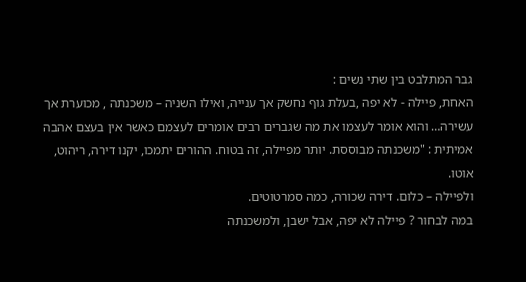גבר המתלבט בין שתי נשים :
האחת, פיילה - לא יפה ,בעלת גוף נחשק אך ענייה, ואילו השניה – משכנתה , מכוערת אך עשירה… והוא אומר לעצמו את מה שגברים רבים אומרים לעצמם כאשר אין בעצם אהבה אמיתית : "משכנתה מבוססת. יותר מפיילה, זה בטוח. ההורים יתמכו, יקנו דירה, ריהוט, אוטו.
ולפיילה – כלום. דירה שכורה, כמה סמרטוטים.
במה לבחור ? פיילה לא יפה, אבל ישבן, ולמשכנתה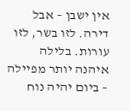אין ישבן – אבל דירה. לזו בשר, לזו עורות. בלילה איהנה יותר מפיילה – ביום יהיה נוח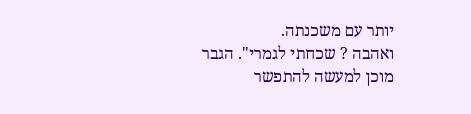יותר עם משכנתה.
ואהבה ? שכחתי לגמרי". הגבר מוכן למעשה להתפשר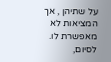על שתיהן , אך המציאות לא מאפשרת לו. לסיום,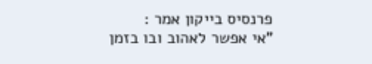פרנסיס בייקון אמר :
"אי אפשר לאהוב ובו בזמן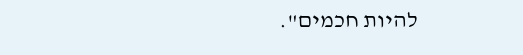להיות חכמים".